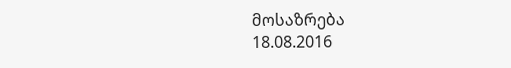მოსაზრება
18.08.2016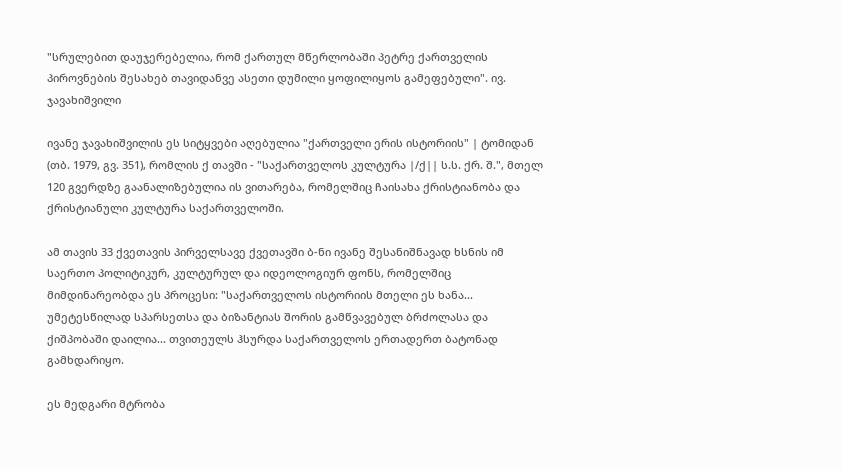"სრულებით დაუჯერებელია, რომ ქართულ მწერლობაში პეტრე ქართველის პიროვნების შესახებ თავიდანვე ასეთი დუმილი ყოფილიყოს გამეფებული". ივ. ჯავახიშვილი

ივანე ჯავახიშვილის ეს სიტყვები აღებულია "ქართველი ერის ისტორიის" | ტომიდან (თბ. 1979, გვ. 351), რომლის ქ თავში - "საქართველოს კულტურა |/ქ|| ს.ს. ქრ. შ.", მთელ 120 გვერდზე გაანალიზებულია ის ვითარება, რომელშიც ჩაისახა ქრისტიანობა და ქრისტიანული კულტურა საქართველოში.

ამ თავის 33 ქვეთავის პირველსავე ქვეთავში ბ-ნი ივანე შესანიშნავად ხსნის იმ საერთო პოლიტიკურ, კულტურულ და იდეოლოგიურ ფონს, რომელშიც მიმდინარეობდა ეს პროცესი: "საქართველოს ისტორიის მთელი ეს ხანა... უმეტესწილად სპარსეთსა და ბიზანტიას შორის გამწვავებულ ბრძოლასა და ქიშპობაში დაილია... თვითეულს ჰსურდა საქართველოს ერთადერთ ბატონად გამხდარიყო.

ეს მედგარი მტრობა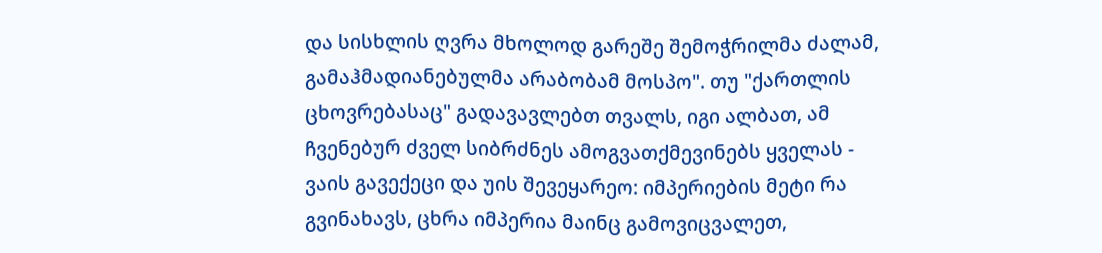და სისხლის ღვრა მხოლოდ გარეშე შემოჭრილმა ძალამ, გამაჰმადიანებულმა არაბობამ მოსპო". თუ "ქართლის ცხოვრებასაც" გადავავლებთ თვალს, იგი ალბათ, ამ ჩვენებურ ძველ სიბრძნეს ამოგვათქმევინებს ყველას - ვაის გავექეცი და უის შევეყარეო: იმპერიების მეტი რა გვინახავს, ცხრა იმპერია მაინც გამოვიცვალეთ,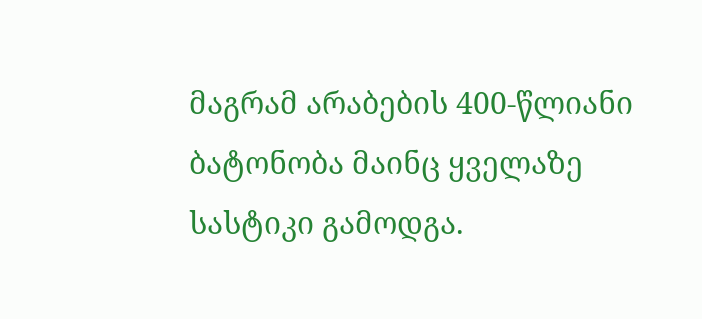მაგრამ არაბების 400-წლიანი ბატონობა მაინც ყველაზე სასტიკი გამოდგა.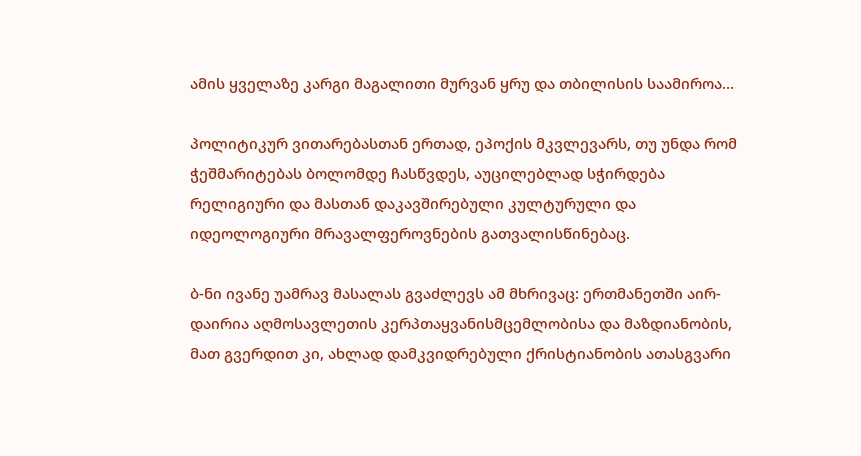ამის ყველაზე კარგი მაგალითი მურვან ყრუ და თბილისის საამიროა...

პოლიტიკურ ვითარებასთან ერთად, ეპოქის მკვლევარს, თუ უნდა რომ ჭეშმარიტებას ბოლომდე ჩასწვდეს, აუცილებლად სჭირდება რელიგიური და მასთან დაკავშირებული კულტურული და იდეოლოგიური მრავალფეროვნების გათვალისწინებაც.

ბ-ნი ივანე უამრავ მასალას გვაძლევს ამ მხრივაც: ერთმანეთში აირ-დაირია აღმოსავლეთის კერპთაყვანისმცემლობისა და მაზდიანობის, მათ გვერდით კი, ახლად დამკვიდრებული ქრისტიანობის ათასგვარი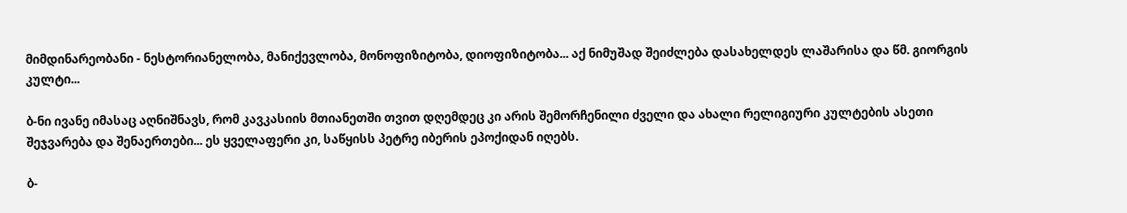მიმდინარეობანი - ნესტორიანელობა, მანიქევლობა, მონოფიზიტობა, დიოფიზიტობა... აქ ნიმუშად შეიძლება დასახელდეს ლაშარისა და წმ. გიორგის კულტი...

ბ-ნი ივანე იმასაც აღნიშნავს, რომ კავკასიის მთიანეთში თვით დღემდეც კი არის შემორჩენილი ძველი და ახალი რელიგიური კულტების ასეთი შეჯვარება და შენაერთები... ეს ყველაფერი კი, საწყისს პეტრე იბერის ეპოქიდან იღებს.

ბ-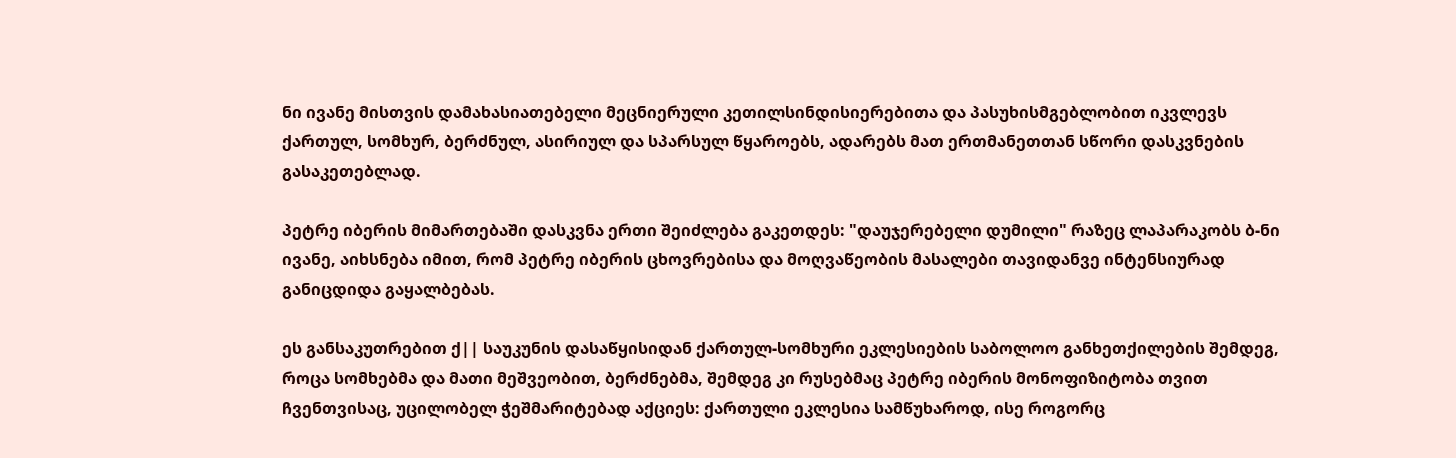ნი ივანე მისთვის დამახასიათებელი მეცნიერული კეთილსინდისიერებითა და პასუხისმგებლობით იკვლევს ქართულ, სომხურ, ბერძნულ, ასირიულ და სპარსულ წყაროებს, ადარებს მათ ერთმანეთთან სწორი დასკვნების გასაკეთებლად.

პეტრე იბერის მიმართებაში დასკვნა ერთი შეიძლება გაკეთდეს: "დაუჯერებელი დუმილი" რაზეც ლაპარაკობს ბ-ნი ივანე, აიხსნება იმით, რომ პეტრე იბერის ცხოვრებისა და მოღვაწეობის მასალები თავიდანვე ინტენსიურად განიცდიდა გაყალბებას.

ეს განსაკუთრებით ქ|| საუკუნის დასაწყისიდან ქართულ-სომხური ეკლესიების საბოლოო განხეთქილების შემდეგ, როცა სომხებმა და მათი მეშვეობით, ბერძნებმა, შემდეგ კი რუსებმაც პეტრე იბერის მონოფიზიტობა თვით ჩვენთვისაც, უცილობელ ჭეშმარიტებად აქციეს: ქართული ეკლესია სამწუხაროდ, ისე როგორც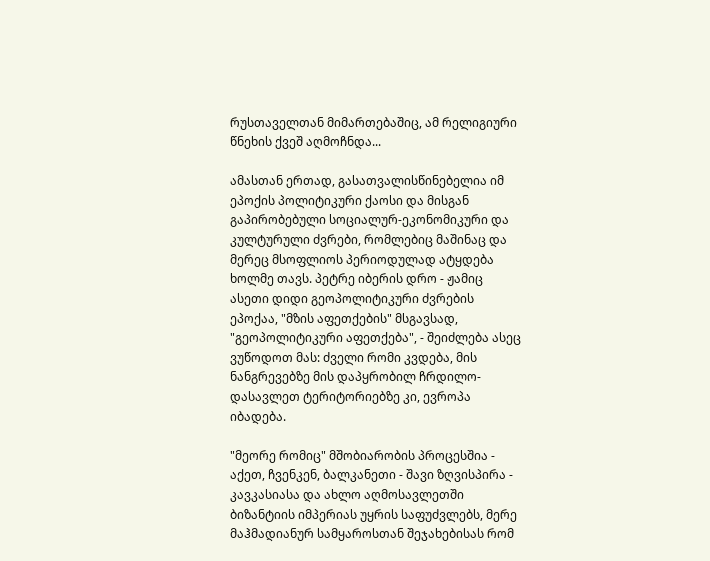რუსთაველთან მიმართებაშიც, ამ რელიგიური წნეხის ქვეშ აღმოჩნდა...

ამასთან ერთად, გასათვალისწინებელია იმ ეპოქის პოლიტიკური ქაოსი და მისგან გაპირობებული სოციალურ-ეკონომიკური და კულტურული ძვრები, რომლებიც მაშინაც და მერეც მსოფლიოს პერიოდულად ატყდება ხოლმე თავს. პეტრე იბერის დრო - ჟამიც ასეთი დიდი გეოპოლიტიკური ძვრების ეპოქაა, "მზის აფეთქების" მსგავსად, "გეოპოლიტიკური აფეთქება", - შეიძლება ასეც ვუწოდოთ მას: ძველი რომი კვდება, მის ნანგრევებზე მის დაპყრობილ ჩრდილო-დასავლეთ ტერიტორიებზე კი, ევროპა იბადება.

"მეორე რომიც" მშობიარობის პროცესშია - აქეთ, ჩვენკენ, ბალკანეთი - შავი ზღვისპირა - კავკასიასა და ახლო აღმოსავლეთში ბიზანტიის იმპერიას უყრის საფუძვლებს, მერე მაჰმადიანურ სამყაროსთან შეჯახებისას რომ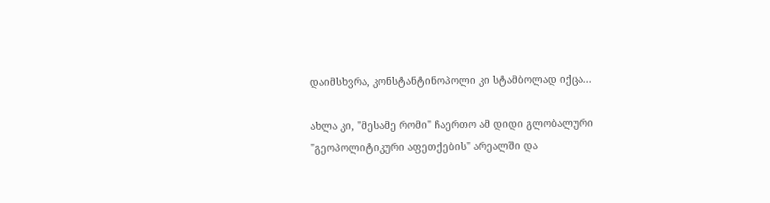დაიმსხვრა, კონსტანტინოპოლი კი სტამბოლად იქცა...

ახლა კი, "მესამე რომი" ჩაერთო ამ დიდი გლობალური "გეოპოლიტიკური აფეთქების" არეალში და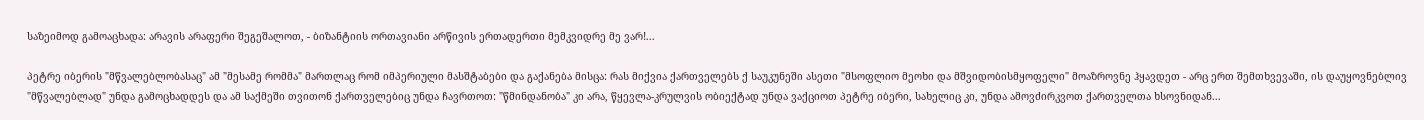საზეიმოდ გამოაცხადა: არავის არაფერი შეგეშალოთ, - ბიზანტიის ორთავიანი არწივის ერთადერთი მემკვიდრე მე ვარ!...

პეტრე იბერის "მწვალებლობასაც" ამ "მესამე რომმა" მართლაც რომ იმპერიული მასშტაბები და გაქანება მისცა: რას მიქვია ქართველებს ქ საუკუნეში ასეთი "მსოფლიო მეოხი და მშვიდობისმყოფელი" მოაზროვნე ჰყავდეთ - არც ერთ შემთხვევაში, ის დაუყოვნებლივ "მწვალებლად" უნდა გამოცხადდეს და ამ საქმეში თვითონ ქართველებიც უნდა ჩავრთოთ: "წმინდანობა" კი არა, წყევლა-კრულვის ობიექტად უნდა ვაქციოთ პეტრე იბერი, სახელიც კი, უნდა ამოვძირკვოთ ქართველთა ხსოვნიდან...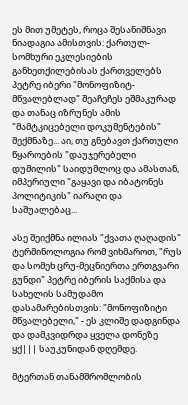ეს მით უმეტეს, როცა შესანიშნავი ნიადაგია ამისთვის: ქართულ-სომხური ეკლესიების განხეთქილებისას ქართველებს პეტრე იბერი "მონოფიზიტ-მწვალებლად" შეაჩეჩეს ეშმაკურად და თანაც იზრუნეს ამის "მამტკიცებელი დოკუმენტების" შექმნაზე... აი, თუ გნებავთ ქართული წყაროების "დაუჯერებელი დუმილის" საიდუმლოც და ამასთან, იმპერიული "გაყავი და იბატონეს პოლიტიკის" იარაღი და საშუალებაც...

ასე შეიქმნა ილიას "ქვათა ღაღადის" ტერმინოლოგია რომ ვიხმაროთ, "რუს და სომეხ ცრუ-მეცნიერთა ერთგვარი გუნდი" პეტრე იბერის საქმისა და სახელის სამუდამო დასამარებისთვის: "მონოფიზიტი მწვალებელი," - ეს კლიშე დადგინდა და დამკვიდრდა ყველა დონეზე ყქ||| საუკუნიდან დღემდე.

მტერთან თანამშრომლობის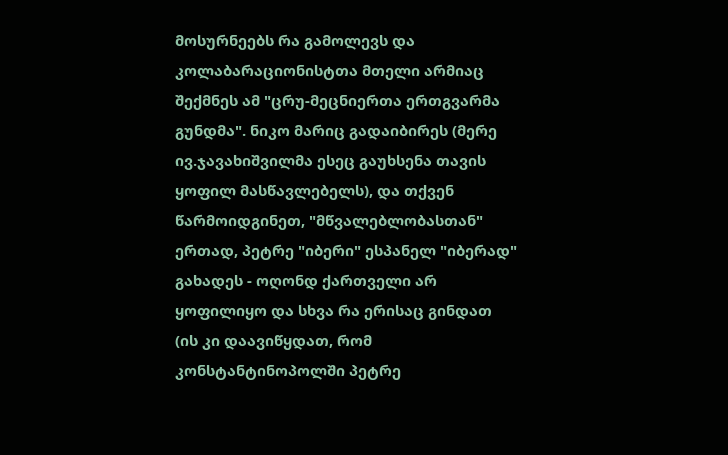მოსურნეებს რა გამოლევს და კოლაბარაციონისტთა მთელი არმიაც შექმნეს ამ "ცრუ-მეცნიერთა ერთგვარმა გუნდმა". ნიკო მარიც გადაიბირეს (მერე ივ.ჯავახიშვილმა ესეც გაუხსენა თავის ყოფილ მასწავლებელს), და თქვენ წარმოიდგინეთ, "მწვალებლობასთან" ერთად, პეტრე "იბერი" ესპანელ "იბერად" გახადეს - ოღონდ ქართველი არ ყოფილიყო და სხვა რა ერისაც გინდათ (ის კი დაავიწყდათ, რომ კონსტანტინოპოლში პეტრე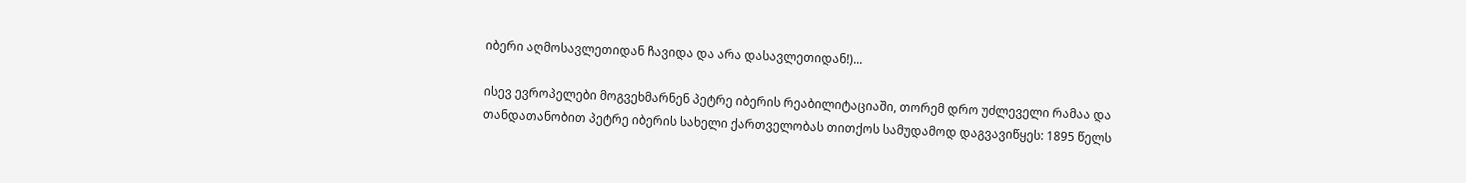იბერი აღმოსავლეთიდან ჩავიდა და არა დასავლეთიდან!)...

ისევ ევროპელები მოგვეხმარნენ პეტრე იბერის რეაბილიტაციაში, თორემ დრო უძლეველი რამაა და თანდათანობით პეტრე იბერის სახელი ქართველობას თითქოს სამუდამოდ დაგვავიწყეს: 1895 წელს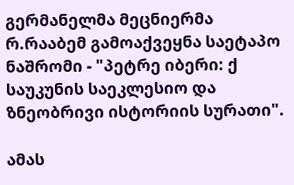გერმანელმა მეცნიერმა რ.რააბემ გამოაქვეყნა საეტაპო ნაშრომი - "პეტრე იბერი: ქ საუკუნის საეკლესიო და ზნეობრივი ისტორიის სურათი".

ამას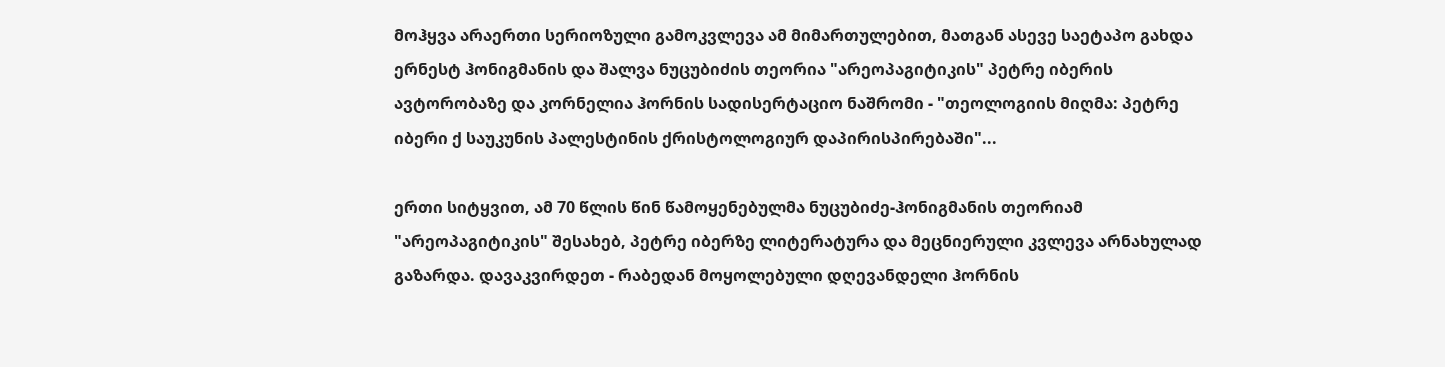მოჰყვა არაერთი სერიოზული გამოკვლევა ამ მიმართულებით, მათგან ასევე საეტაპო გახდა ერნესტ ჰონიგმანის და შალვა ნუცუბიძის თეორია "არეოპაგიტიკის" პეტრე იბერის ავტორობაზე და კორნელია ჰორნის სადისერტაციო ნაშრომი - "თეოლოგიის მიღმა: პეტრე იბერი ქ საუკუნის პალესტინის ქრისტოლოგიურ დაპირისპირებაში"...

ერთი სიტყვით, ამ 70 წლის წინ წამოყენებულმა ნუცუბიძე-ჰონიგმანის თეორიამ "არეოპაგიტიკის" შესახებ, პეტრე იბერზე ლიტერატურა და მეცნიერული კვლევა არნახულად გაზარდა. დავაკვირდეთ - რაბედან მოყოლებული დღევანდელი ჰორნის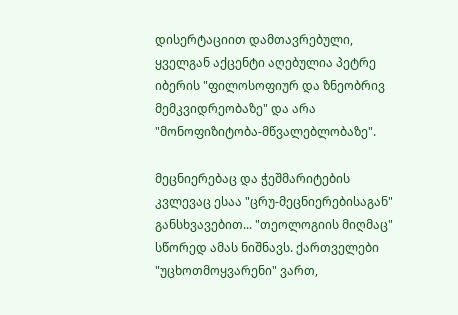დისერტაციით დამთავრებული, ყველგან აქცენტი აღებულია პეტრე იბერის "ფილოსოფიურ და ზნეობრივ მემკვიდრეობაზე" და არა "მონოფიზიტობა-მწვალებლობაზე".

მეცნიერებაც და ჭეშმარიტების კვლევაც ესაა "ცრუ-მეცნიერებისაგან" განსხვავებით... "თეოლოგიის მიღმაც" სწორედ ამას ნიშნავს. ქართველები "უცხოთმოყვარენი" ვართ,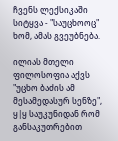ჩვენს ლექსიკაში სიტყვა - "საუცხოოც" ხომ, ამას გვეუბნება.

ილიას მთელი ფილოსოფია აქვს "უცხო ბაძის ამ მესამედასურ სენზე", ყ|ყ საუკუნიდან რომ განსაკუთრებით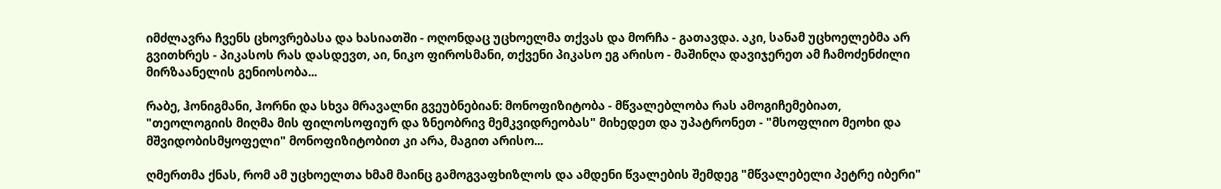იმძლავრა ჩვენს ცხოვრებასა და ხასიათში - ოღონდაც უცხოელმა თქვას და მორჩა - გათავდა. აკი, სანამ უცხოელებმა არ გვითხრეს - პიკასოს რას დასდევთ, აი, ნიკო ფიროსმანი, თქვენი პიკასო ეგ არისო - მაშინღა დავიჯერეთ ამ ჩამოძენძილი მირზაანელის გენიოსობა...

რაბე, ჰონიგმანი, ჰორნი და სხვა მრავალნი გვეუბნებიან: მონოფიზიტობა - მწვალებლობა რას ამოგიჩემებიათ, "თეოლოგიის მიღმა მის ფილოსოფიურ და ზნეობრივ მემკვიდრეობას" მიხედეთ და უპატრონეთ - "მსოფლიო მეოხი და მშვიდობისმყოფელი" მონოფიზიტობით კი არა, მაგით არისო...

ღმერთმა ქნას, რომ ამ უცხოელთა ხმამ მაინც გამოგვაფხიზლოს და ამდენი წვალების შემდეგ "მწვალებელი პეტრე იბერი"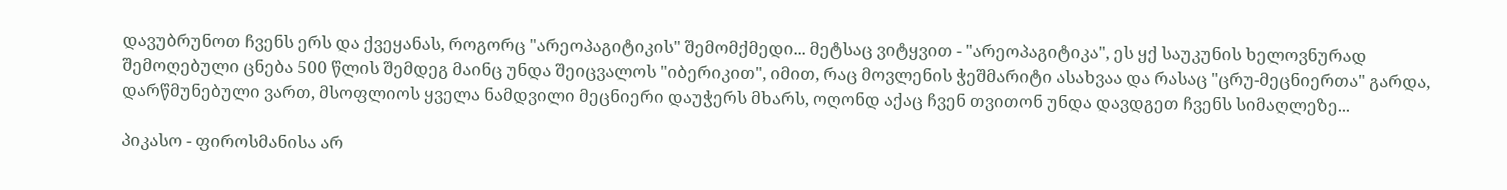დავუბრუნოთ ჩვენს ერს და ქვეყანას, როგორც "არეოპაგიტიკის" შემომქმედი... მეტსაც ვიტყვით - "არეოპაგიტიკა", ეს ყქ საუკუნის ხელოვნურად შემოღებული ცნება 500 წლის შემდეგ მაინც უნდა შეიცვალოს "იბერიკით", იმით, რაც მოვლენის ჭეშმარიტი ასახვაა და რასაც "ცრუ-მეცნიერთა" გარდა, დარწმუნებული ვართ, მსოფლიოს ყველა ნამდვილი მეცნიერი დაუჭერს მხარს, ოღონდ აქაც ჩვენ თვითონ უნდა დავდგეთ ჩვენს სიმაღლეზე...

პიკასო - ფიროსმანისა არ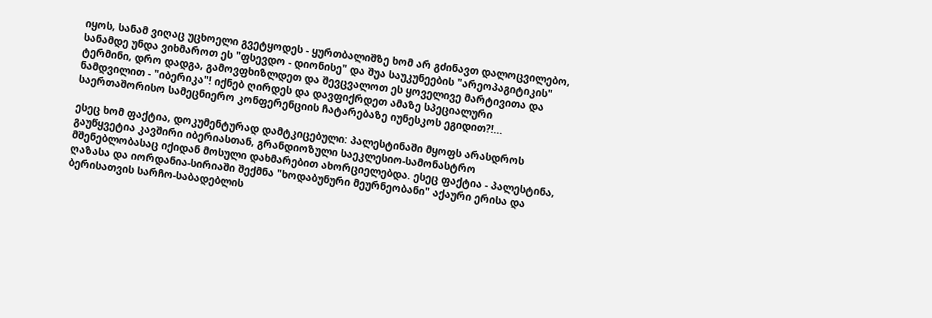იყოს, სანამ ვიღაც უცხოელი გვეტყოდეს - ყურთბალიშზე ხომ არ გძინავთ დალოცვილებო, სანამდე უნდა ვიხმაროთ ეს "ფსევდო - დიონისე" და შუა საუკუნეების "არეოპაგიტიკის" ტერმინი, დრო დადგა, გამოვფხიზლდეთ და შევცვალოთ ეს ყოველივე მარტივითა და ნამდვილით - "იბერიკა"! იქნებ ღირდეს და დავფიქრდეთ ამაზე სპეციალური საერთაშორისო სამეცნიერო კონფერენციის ჩატარებაზე იუნესკოს ეგიდით?!...

ესეც ხომ ფაქტია, დოკუმენტურად დამტკიცებული: პალესტინაში მყოფს არასდროს გაუწყვეტია კავშირი იბერიასთან, გრანდიოზული საეკლესიო-სამონასტრო მშენებლობასაც იქიდან მოსული დახმარებით ახორციელებდა. ესეც ფაქტია - პალესტინა, ღაზასა და იორდანია-სირიაში შექმნა "ხოდაბუნური მეურნეობანი" აქაური ერისა და ბერისათვის სარჩო-საბადებლის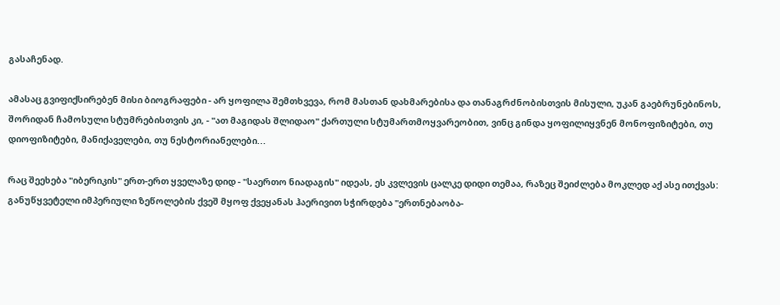გასაჩენად.

ამასაც გვიფიქსირებენ მისი ბიოგრაფები - არ ყოფილა შემთხვევა, რომ მასთან დახმარებისა და თანაგრძნობისთვის მისული, უკან გაებრუნებინოს, შორიდან ჩამოსული სტუმრებისთვის კი, - "ათ მაგიდას შლიდაო" ქართული სტუმართმოყვარეობით, ვინც გინდა ყოფილიყვნენ მონოფიზიტები, თუ დიოფიზიტები, მანიქაველები, თუ ნესტორიანელები...

რაც შეეხება "იბერიკის" ერთ-ერთ ყველაზე დიდ - "საერთო ნიადაგის" იდეას, ეს კვლევის ცალკე დიდი თემაა, რაზეც შეიძლება მოკლედ აქ ასე ითქვას: განუწყვეტელი იმპერიული ზეწოლების ქვეშ მყოფ ქვეყანას ჰაერივით სჭირდება "ერთნებაობა-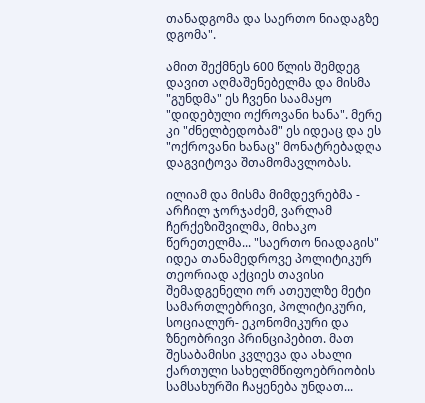თანადგომა და საერთო ნიადაგზე დგომა".

ამით შექმნეს 600 წლის შემდეგ დავით აღმაშენებელმა და მისმა "გუნდმა" ეს ჩვენი საამაყო "დიდებული ოქროვანი ხანა". მერე კი "ძნელბედობამ" ეს იდეაც და ეს "ოქროვანი ხანაც" მონატრებადღა დაგვიტოვა შთამომავლობას.

ილიამ და მისმა მიმდევრებმა - არჩილ ჯორჯაძემ, ვარლამ ჩერქეზიშვილმა, მიხაკო წერეთელმა... "საერთო ნიადაგის" იდეა თანამედროვე პოლიტიკურ თეორიად აქციეს თავისი შემადგენელი ორ ათეულზე მეტი სამართლებრივი, პოლიტიკური, სოციალურ- ეკონომიკური და ზნეობრივი პრინციპებით. მათ შესაბამისი კვლევა და ახალი ქართული სახელმწიფოებრიობის სამსახურში ჩაყენება უნდათ...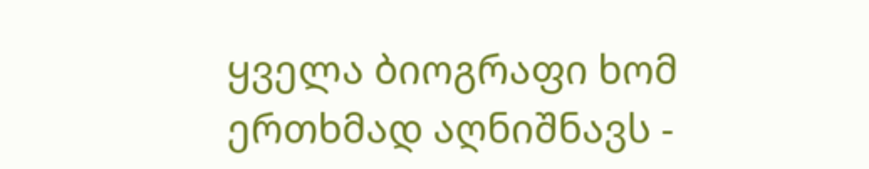ყველა ბიოგრაფი ხომ ერთხმად აღნიშნავს -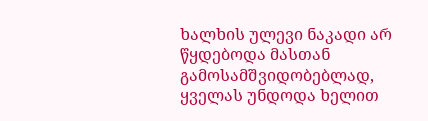ხალხის ულევი ნაკადი არ წყდებოდა მასთან გამოსამშვიდობებლად, ყველას უნდოდა ხელით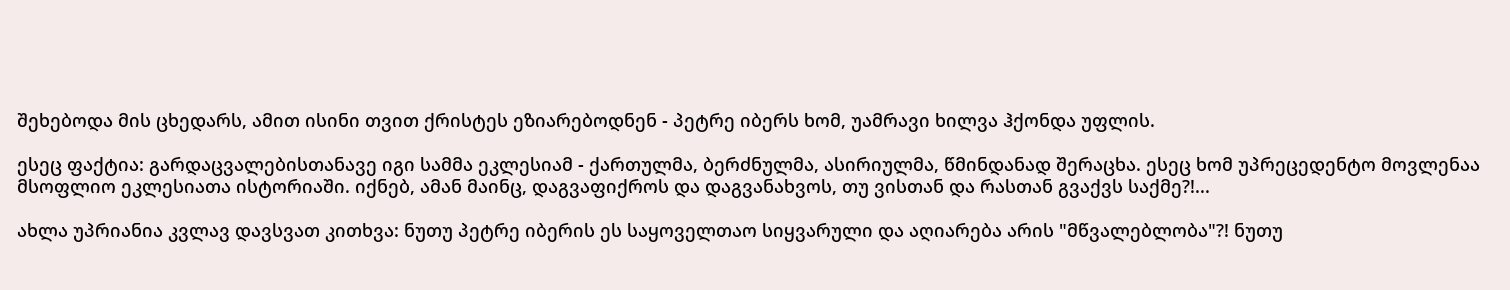შეხებოდა მის ცხედარს, ამით ისინი თვით ქრისტეს ეზიარებოდნენ - პეტრე იბერს ხომ, უამრავი ხილვა ჰქონდა უფლის.

ესეც ფაქტია: გარდაცვალებისთანავე იგი სამმა ეკლესიამ - ქართულმა, ბერძნულმა, ასირიულმა, წმინდანად შერაცხა. ესეც ხომ უპრეცედენტო მოვლენაა მსოფლიო ეკლესიათა ისტორიაში. იქნებ, ამან მაინც, დაგვაფიქროს და დაგვანახვოს, თუ ვისთან და რასთან გვაქვს საქმე?!...

ახლა უპრიანია კვლავ დავსვათ კითხვა: ნუთუ პეტრე იბერის ეს საყოველთაო სიყვარული და აღიარება არის "მწვალებლობა"?! ნუთუ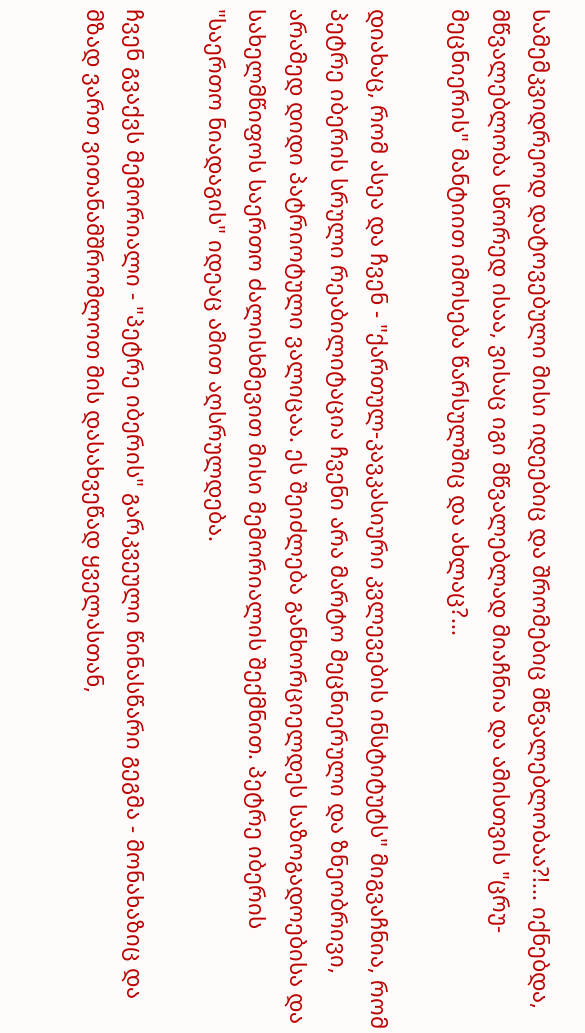სამემკვიდრეოდ დატოვებული მისი იდეებიც და შრომებიც მწვალებლობაა?!... იქნებდა, მწვალებლობა სწორედ ისაა, ვისაც იგი მწვალებლად მიაჩნია და ამისთვის "ცრუ-მეცნიერის" მანტიით იმოსება წარსულშიც და ახლაც?...

დიახაც, რომ ასეა და ჩვენ - "ქართულ-კავკასიური კვლევების ინსტიტუტს" მიგვაჩნია, რომ პეტრე იბერის სრული რეაბილიტაცია ჩვენი არა მარტო მეცნიერული და ზნეობრივი, არამედ დიდი პატრიოტული ვალიცაა. ეს შეიძლება განხორციელდეს საზოგადოებისა და სახელმწიფოს საერთო ძალისხმევით მისი მემორიალის შექმნით. პეტრე იბერის "საერთო ნიადაგის" იდეაც ამით აღსრულდება.

ჩვენ გვაქვს მემორიალი - "პეტრე იბერის" გარკვეული წინასწარი გეგმა - მონახაზიც და მზად ვართ ვითანამშრომლოთ მის დასახვეწად ყველასთან,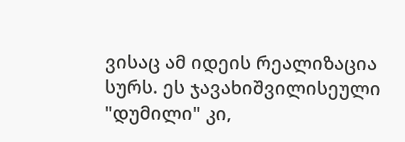ვისაც ამ იდეის რეალიზაცია სურს. ეს ჯავახიშვილისეული "დუმილი" კი,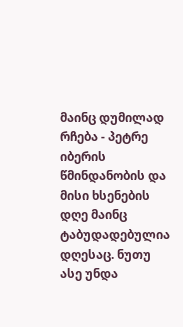მაინც დუმილად რჩება - პეტრე იბერის წმინდანობის და მისი ხსენების დღე მაინც ტაბუდადებულია დღესაც. ნუთუ ასე უნდა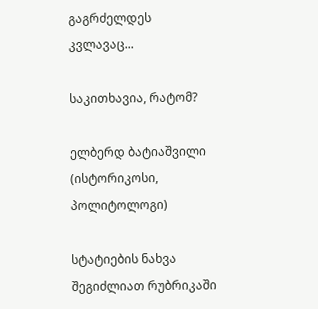გაგრძელდეს კვლავაც...

საკითხავია, რატომ?

ელბერდ ბატიაშვილი (ისტორიკოსი, პოლიტოლოგი)

სტატიების ნახვა შეგიძლიათ რუბრიკაში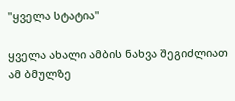"ყველა სტატია"

ყველა ახალი ამბის ნახვა შეგიძლიათ ამ ბმულზე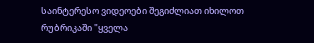საინტერესო ვიდეოები შეგიძლიათ იხილოთ რუბრიკაში "ყველა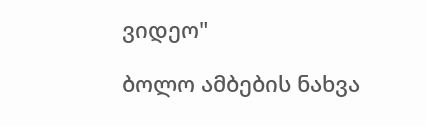ვიდეო"

ბოლო ამბების ნახვა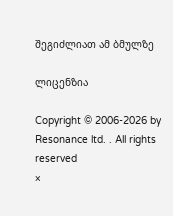შეგიძლიათ ამ ბმულზე

ლიცენზია

Copyright © 2006-2026 by Resonance ltd. . All rights reserved
×